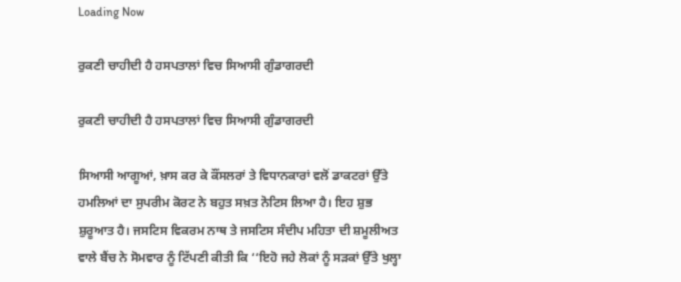Loading Now

ਰੁਕਣੀ ਚਾਹੀਦੀ ਹੈ ਹਸਪਤਾਲਾਂ ਵਿਚ ਸਿਆਸੀ ਗੁੰਡਾਗਰਦੀ

ਰੁਕਣੀ ਚਾਹੀਦੀ ਹੈ ਹਸਪਤਾਲਾਂ ਵਿਚ ਸਿਆਸੀ ਗੁੰਡਾਗਰਦੀ

ਸਿਆਸੀ ਆਗੂਆਂ, ਖ਼ਾਸ ਕਰ ਕੇ ਕੌਂਸਲਰਾਂ ਤੇ ਵਿਧਾਨਕਾਰਾਂ ਵਲੋਂ ਡਾਕਟਰਾਂ ਉੱਤੇ ਹਮਲਿਆਂ ਦਾ ਸੁਪਰੀਮ ਕੋਰਟ ਨੇ ਬਹੁਤ ਸਖ਼ਤ ਨੋਟਿਸ ਲਿਆ ਹੈ। ਇਹ ਸ਼ੁਭ ਸ਼ੁਰੂਆਤ ਹੈ। ਜਸਟਿਸ ਵਿਕਰਮ ਨਾਥ ਤੇ ਜਸਟਿਸ ਸੰਦੀਪ ਮਹਿਤਾ ਦੀ ਸ਼ਮੂਲੀਅਤ ਵਾਲੇ ਬੈਂਚ ਨੇ ਸੋਮਵਾਰ ਨੂੰ ਟਿੱਪਣੀ ਕੀਤੀ ਕਿ ‘‘ਇਹੋ ਜਹੇ ਲੋਕਾਂ ਨੂੰ ਸੜਕਾਂ ਉੱਤੇ ਖੁਲ੍ਹਾ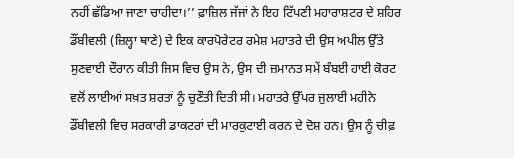ਨਹੀਂ ਛੱਡਿਆ ਜਾਣਾ ਚਾਹੀਦਾ।’’ ਫ਼ਾਜ਼ਿਲ ਜੱਜਾਂ ਨੇ ਇਹ ਟਿੱਪਣੀ ਮਹਾਰਾਸ਼ਟਰ ਦੇ ਸ਼ਹਿਰ ਡੌਂਬੀਵਲੀ (ਜ਼ਿਲ੍ਹਾ ਥਾਣੇ) ਦੇ ਇਕ ਕਾਰਪੋਰੇਟਰ ਰਮੇਸ਼ ਮਹਾਤਰੇ ਦੀ ਉਸ ਅਪੀਲ ਉੱਤੇ ਸੁਣਵਾਈ ਦੌਰਾਨ ਕੀਤੀ ਜਿਸ ਵਿਚ ਉਸ ਨੇ, ਉਸ ਦੀ ਜ਼ਮਾਨਤ ਸਮੇਂ ਬੰਬਈ ਹਾਈ ਕੋਰਟ ਵਲੋਂ ਲਾਈਆਂ ਸਖ਼ਤ ਸ਼ਰਤਾਂ ਨੂੰ ਚੁਣੌਤੀ ਦਿਤੀ ਸੀ। ਮਹਾਤਰੇ ਉੱਪਰ ਜੁਲਾਈ ਮਹੀਨੇ ਡੌਂਬੀਵਲੀ ਵਿਚ ਸਰਕਾਰੀ ਡਾਕਟਰਾਂ ਦੀ ਮਾਰਕੁਟਾਈ ਕਰਨ ਦੇ ਦੋਸ਼ ਹਨ। ਉਸ ਨੂੰ ਚੀਫ਼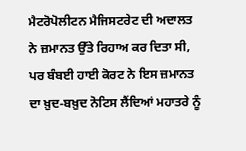ਮੈਟਰੋਪੋਲੀਟਨ ਮੈਜਿਸਟਰੇਟ ਦੀ ਅਦਾਲਤ ਨੇ ਜ਼ਮਾਨਤ ਉੱਤੇ ਰਿਹਾਅ ਕਰ ਦਿਤਾ ਸੀ, ਪਰ ਬੰਬਈ ਹਾਈ ਕੋਰਟ ਨੇ ਇਸ ਜ਼ਮਾਨਤ ਦਾ ਖ਼ੁਦ-ਬਖ਼ੁਦ ਨੋਟਿਸ ਲੈਂਦਿਆਂ ਮਹਾਤਰੇ ਨੂੰ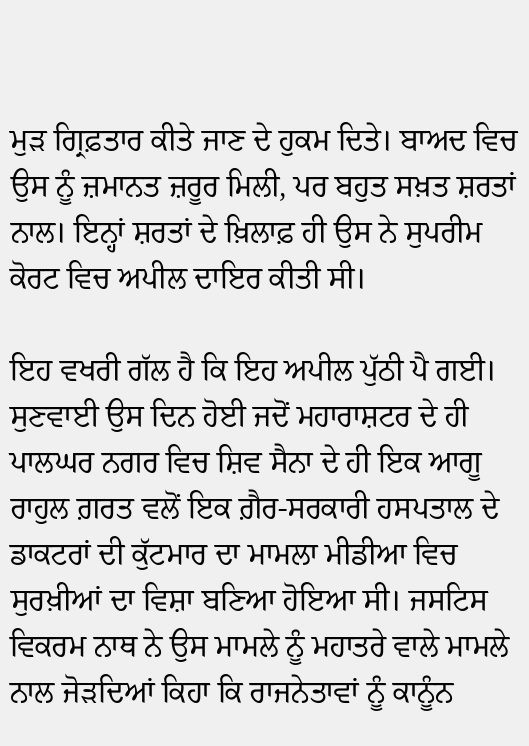ਮੁੜ ਗ੍ਰਿਫ਼ਤਾਰ ਕੀਤੇ ਜਾਣ ਦੇ ਹੁਕਮ ਦਿਤੇ। ਬਾਅਦ ਵਿਚ ਉਸ ਨੂੰ ਜ਼ਮਾਨਤ ਜ਼ਰੂਰ ਮਿਲੀ, ਪਰ ਬਹੁਤ ਸਖ਼ਤ ਸ਼ਰਤਾਂ ਨਾਲ। ਇਨ੍ਹਾਂ ਸ਼ਰਤਾਂ ਦੇ ਖ਼ਿਲਾਫ਼ ਹੀ ਉਸ ਨੇ ਸੁਪਰੀਮ ਕੋਰਟ ਵਿਚ ਅਪੀਲ ਦਾਇਰ ਕੀਤੀ ਸੀ।

ਇਹ ਵਖਰੀ ਗੱਲ ਹੈ ਕਿ ਇਹ ਅਪੀਲ ਪੁੱਠੀ ਪੈ ਗਈ। ਸੁਣਵਾਈ ਉਸ ਦਿਨ ਹੋਈ ਜਦੋਂ ਮਹਾਰਾਸ਼ਟਰ ਦੇ ਹੀ ਪਾਲਘਰ ਨਗਰ ਵਿਚ ਸ਼ਿਵ ਸੈਨਾ ਦੇ ਹੀ ਇਕ ਆਗੂ ਰਾਹੁਲ ਗ਼ਰਤ ਵਲੋਂ ਇਕ ਗ਼ੈਰ-ਸਰਕਾਰੀ ਹਸਪਤਾਲ ਦੇ ਡਾਕਟਰਾਂ ਦੀ ਕੁੱਟਮਾਰ ਦਾ ਮਾਮਲਾ ਮੀਡੀਆ ਵਿਚ ਸੁਰਖ਼ੀਆਂ ਦਾ ਵਿਸ਼ਾ ਬਣਿਆ ਹੋਇਆ ਸੀ। ਜਸਟਿਸ ਵਿਕਰਮ ਨਾਥ ਨੇ ਉਸ ਮਾਮਲੇ ਨੂੰ ਮਹਾਤਰੇ ਵਾਲੇ ਮਾਮਲੇ ਨਾਲ ਜੋੜਦਿਆਂ ਕਿਹਾ ਕਿ ਰਾਜਨੇਤਾਵਾਂ ਨੂੰ ਕਾਨੂੰਨ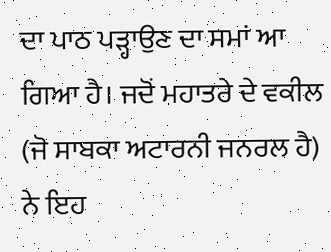ਦਾ ਪਾਠ ਪੜ੍ਹਾਉਣ ਦਾ ਸਮਾਂ ਆ ਗਿਆ ਹੈ। ਜਦੋਂ ਮਹਾਤਰੇ ਦੇ ਵਕੀਲ (ਜੋ ਸਾਬਕਾ ਅਟਾਰਨੀ ਜਨਰਲ ਹੈ) ਨੇ ਇਹ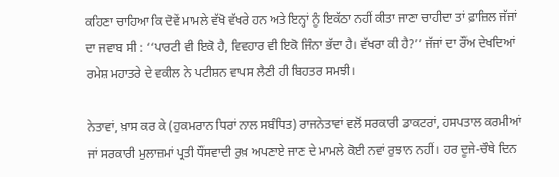ਕਹਿਣਾ ਚਾਹਿਆ ਕਿ ਦੋਵੇਂ ਮਾਮਲੇ ਵੱਖੋ ਵੱਖਰੇ ਹਨ ਅਤੇ ਇਨ੍ਹਾਂ ਨੂੰ ਇਕੱਠਾ ਨਹੀਂ ਕੀਤਾ ਜਾਣਾ ਚਾਹੀਦਾ ਤਾਂ ਫ਼ਾਜ਼ਿਲ ਜੱਜਾਂ ਦਾ ਜਵਾਬ ਸੀ : ‘‘ਪਾਰਟੀ ਵੀ ਇਕੋ ਹੈ, ਵਿਵਹਾਰ ਵੀ ਇਕੋ ਜਿੰਨਾ ਭੱਦਾ ਹੈ। ਵੱਖਰਾ ਕੀ ਹੈ?’’ ਜੱਜਾਂ ਦਾ ਰੌਂਅ ਦੇਖਦਿਆਂ ਰਮੇਸ਼ ਮਹਾਤਰੇ ਦੇ ਵਕੀਲ ਨੇ ਪਟੀਸ਼ਨ ਵਾਪਸ ਲੈਣੀ ਹੀ ਬਿਹਤਰ ਸਮਝੀ।

ਨੇਤਾਵਾਂ, ਖ਼ਾਸ ਕਰ ਕੇ (ਹੁਕਮਰਾਨ ਧਿਰਾਂ ਨਾਲ ਸਬੰਧਿਤ) ਰਾਜਨੇਤਾਵਾਂ ਵਲੋਂ ਸਰਕਾਰੀ ਡਾਕਟਰਾਂ, ਹਸਪਤਾਲ ਕਰਮੀਆਂ ਜਾਂ ਸਰਕਾਰੀ ਮੁਲਾਜ਼ਮਾਂ ਪ੍ਰਤੀ ਧੌਂਸਵਾਦੀ ਰੁਖ਼ ਅਪਣਾਏ ਜਾਣ ਦੇ ਮਾਮਲੇ ਕੋਈ ਨਵਾਂ ਰੁਝਾਨ ਨਹੀਂ। ਹਰ ਦੂਜੇ-ਚੌਥੇ ਦਿਨ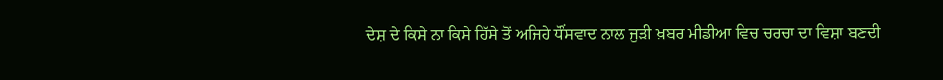ਦੇਸ਼ ਦੇ ਕਿਸੇ ਨਾ ਕਿਸੇ ਹਿੱਸੇ ਤੋਂ ਅਜਿਹੇ ਧੌਂਸਵਾਦ ਨਾਲ ਜੁੜੀ ਖ਼ਬਰ ਮੀਡੀਆ ਵਿਚ ਚਰਚਾ ਦਾ ਵਿਸ਼ਾ ਬਣਦੀ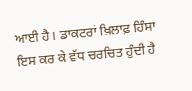ਆਈ ਹੈ। ਡਾਕਟਰਾਂ ਖ਼ਿਲਾਫ਼ ਹਿੰਸਾ ਇਸ ਕਰ ਕੇ ਵੱਧ ਚਰਚਿਤ ਹੁੰਦੀ ਹੈ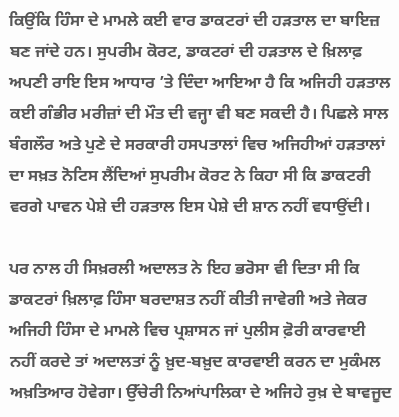ਕਿਉਂਕਿ ਹਿੰਸਾ ਦੇ ਮਾਮਲੇ ਕਈ ਵਾਰ ਡਾਕਟਰਾਂ ਦੀ ਹੜਤਾਲ ਦਾ ਬਾਇਜ਼ ਬਣ ਜਾਂਦੇ ਹਨ। ਸੁਪਰੀਮ ਕੋਰਟ, ਡਾਕਟਰਾਂ ਦੀ ਹੜਤਾਲ ਦੇ ਖ਼ਿਲਾਫ਼ ਅਪਣੀ ਰਾਇ ਇਸ ਆਧਾਰ ’ਤੇ ਦਿੰਦਾ ਆਇਆ ਹੈ ਕਿ ਅਜਿਹੀ ਹੜਤਾਲ ਕਈ ਗੰਭੀਰ ਮਰੀਜ਼ਾਂ ਦੀ ਮੌਤ ਦੀ ਵਜ੍ਹਾ ਵੀ ਬਣ ਸਕਦੀ ਹੈ। ਪਿਛਲੇ ਸਾਲ ਬੰਗਲੌਰ ਅਤੇ ਪੁਣੇ ਦੇ ਸਰਕਾਰੀ ਹਸਪਤਾਲਾਂ ਵਿਚ ਅਜਿਹੀਆਂ ਹੜਤਾਲਾਂ ਦਾ ਸਖ਼ਤ ਨੋਟਿਸ ਲੈਂਦਿਆਂ ਸੁਪਰੀਮ ਕੋਰਟ ਨੇ ਕਿਹਾ ਸੀ ਕਿ ਡਾਕਟਰੀ ਵਰਗੇ ਪਾਵਨ ਪੇਸ਼ੇ ਦੀ ਹੜਤਾਲ ਇਸ ਪੇਸ਼ੇ ਦੀ ਸ਼ਾਨ ਨਹੀਂ ਵਧਾਉਂਦੀ।

ਪਰ ਨਾਲ ਹੀ ਸਿਖ਼ਰਲੀ ਅਦਾਲਤ ਨੇ ਇਹ ਭਰੋਸਾ ਵੀ ਦਿਤਾ ਸੀ ਕਿ ਡਾਕਟਰਾਂ ਖ਼ਿਲਾਫ਼ ਹਿੰਸਾ ਬਰਦਾਸ਼ਤ ਨਹੀਂ ਕੀਤੀ ਜਾਵੇਗੀ ਅਤੇ ਜੇਕਰ ਅਜਿਹੀ ਹਿੰਸਾ ਦੇ ਮਾਮਲੇ ਵਿਚ ਪ੍ਰਸ਼ਾਸਨ ਜਾਂ ਪੁਲੀਸ ਫ਼ੋਰੀ ਕਾਰਵਾਈ ਨਹੀਂ ਕਰਦੇ ਤਾਂ ਅਦਾਲਤਾਂ ਨੂੰ ਖ਼ੁਦ-ਬਖ਼ੁਦ ਕਾਰਵਾਈ ਕਰਨ ਦਾ ਮੁਕੰਮਲ ਅਖ਼ਤਿਆਰ ਹੋਵੇਗਾ। ਉੱਚੇਰੀ ਨਿਆਂਪਾਲਿਕਾ ਦੇ ਅਜਿਹੇ ਰੁਖ਼ ਦੇ ਬਾਵਜੂਦ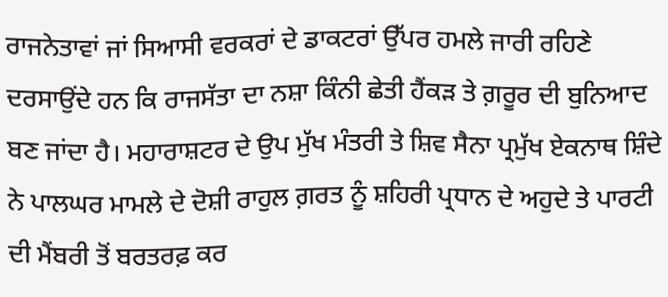ਰਾਜਨੇਤਾਵਾਂ ਜਾਂ ਸਿਆਸੀ ਵਰਕਰਾਂ ਦੇ ਡਾਕਟਰਾਂ ਉੱਪਰ ਹਮਲੇ ਜਾਰੀ ਰਹਿਣੇ ਦਰਸਾਉਂਦੇ ਹਨ ਕਿ ਰਾਜਸੱਤਾ ਦਾ ਨਸ਼ਾ ਕਿੰਨੀ ਛੇਤੀ ਹੈਂਕੜ ਤੇ ਗ਼ਰੂਰ ਦੀ ਬੁਨਿਆਦ ਬਣ ਜਾਂਦਾ ਹੈ। ਮਹਾਰਾਸ਼ਟਰ ਦੇ ਉਪ ਮੁੱਖ ਮੰਤਰੀ ਤੇ ਸ਼ਿਵ ਸੈਨਾ ਪ੍ਰਮੁੱਖ ਏਕਨਾਥ ਸ਼ਿੰਦੇ ਨੇ ਪਾਲਘਰ ਮਾਮਲੇ ਦੇ ਦੋਸ਼ੀ ਰਾਹੁਲ ਗ਼ਰਤ ਨੂੰ ਸ਼ਹਿਰੀ ਪ੍ਰਧਾਨ ਦੇ ਅਹੁਦੇ ਤੇ ਪਾਰਟੀ ਦੀ ਮੈਂਬਰੀ ਤੋਂ ਬਰਤਰਫ਼ ਕਰ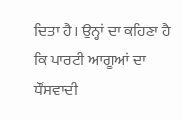ਦਿਤਾ ਹੈ। ਉਨ੍ਹਾਂ ਦਾ ਕਹਿਣਾ ਹੈ ਕਿ ਪਾਰਟੀ ਆਗੂਆਂ ਦਾ ਧੌਂਸਵਾਦੀ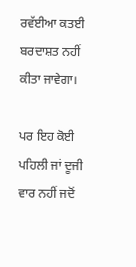ਰਵੱਈਆ ਕਤਈ ਬਰਦਾਸ਼ਤ ਨਹੀਂ ਕੀਤਾ ਜਾਵੇਗਾ।

ਪਰ ਇਹ ਕੋਈ ਪਹਿਲੀ ਜਾਂ ਦੂਜੀ ਵਾਰ ਨਹੀਂ ਜਦੋਂ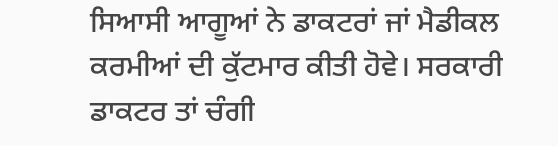ਸਿਆਸੀ ਆਗੂਆਂ ਨੇ ਡਾਕਟਰਾਂ ਜਾਂ ਮੈਡੀਕਲ ਕਰਮੀਆਂ ਦੀ ਕੁੱਟਮਾਰ ਕੀਤੀ ਹੋਵੇ। ਸਰਕਾਰੀ ਡਾਕਟਰ ਤਾਂ ਚੰਗੀ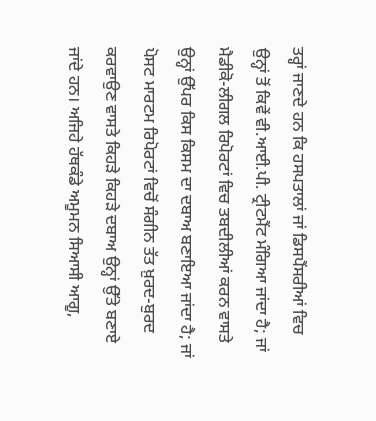ਤਰ੍ਹਾਂ ਜਾਣਦੇ ਹਨ ਕਿ ਹਸਪਤਾਲਾਂ ਜਾਂ ਡਿਸਪੈਂਸਰੀਆਂ ਵਿਚ ਉਨ੍ਹਾਂ ਤੋਂ ਕਿਵੇਂ ਵੀ.ਆਈ.ਪੀ. ਟ੍ਰੀਟਮੈਂਟ ਮੰਗਿਆ ਜਾਂਦਾ ਹੈ; ਜਾਂ  ਮੈਡੀਕੋ-ਲੀਗਲ ਰਿਪੋਰਟਾਂ ਵਿਚ ਤਬਦੀਲੀਆਂ ਕਰਨ ਵਾਸਤੇ ਉਨ੍ਹਾਂ ਉੱਪਰ ਕਿਸ ਕਿਸਮ ਦਾ ਦਬਾਅ ਬਣਾਇਆ ਜਾਂਦਾ ਹੈ; ਜਾਂ ਪੋਸਟ ਮਾਰਟਮ ਰਿਪੋਰਟਾਂ ਵਿਚੋਂ ਸੰਗੀਨ ਤੱਤ ਖ਼ੁਰਦ-ਬੁਰਦ ਕਰਵਾਉਣ ਵਾਸਤੇ ਕਿਹੜੇ ਕਿਹੜੇ ਦਬਾਅ ਉਨ੍ਹਾਂ ਉੱਤੇ ਬਣਾਏ ਜਾਂਦੇ ਹਨ। ਅਜਿਹੇ ਹੱਥਕੰਡੇ ਅਮੂਮਨ ਸਿਆਸੀ ਆਗੂ,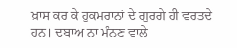ਖ਼ਾਸ ਕਰ ਕੇ ਹੁਕਮਰਾਨਾਂ ਦੇ ਗੁਰਗੇ ਹੀ ਵਰਤਦੇ ਹਨ। ਦਬਾਅ ਨਾ ਮੰਨਣ ਵਾਲੇ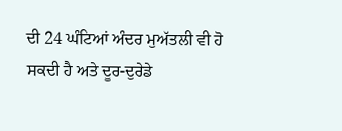ਦੀ 24 ਘੰਟਿਆਂ ਅੰਦਰ ਮੁਅੱਤਲੀ ਵੀ ਹੋ ਸਕਦੀ ਹੈ ਅਤੇ ਦੂਰ-ਦੁਰੇਡੇ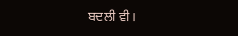ਬਦਲੀ ਵੀ।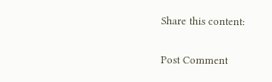Share this content:

Post Comment